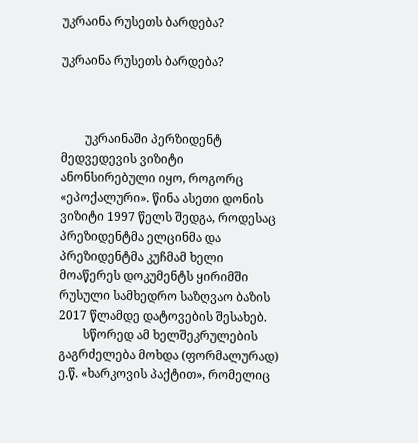უკრაინა რუსეთს ბარდება?

უკრაინა რუსეთს ბარდება?



        უკრაინაში პერზიდენტ მედვედევის ვიზიტი ანონსირებული იყო, როგორც «ეპოქალური». წინა ასეთი დონის ვიზიტი 1997 წელს შედგა, როდესაც პრეზიდენტმა ელცინმა და პრეზიდენტმა კუჩმამ ხელი მოაწერეს დოკუმენტს ყირიმში რუსული სამხედრო საზღვაო ბაზის 2017 წლამდე დატოვების შესახებ.
        სწორედ ამ ხელშეკრულების გაგრძელება მოხდა (ფორმალურად) ე.წ. «ხარკოვის პაქტით», რომელიც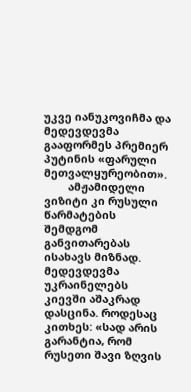უკვე იანუკოვიჩმა და მედევდევმა გააფორმეს პრემიერ პუტინის «ფარული მეთვალყურეობით».
        ამჟამიდელი ვიზიტი კი რუსული წარმატების შემდგომ განვითარებას ისახავს მიზნად. მედევდევმა უკრაინელებს კიევში აშაკრად დასცინა. როდესაც კითხეს: «სად არის გარანტია, რომ რუსეთი შავი ზღვის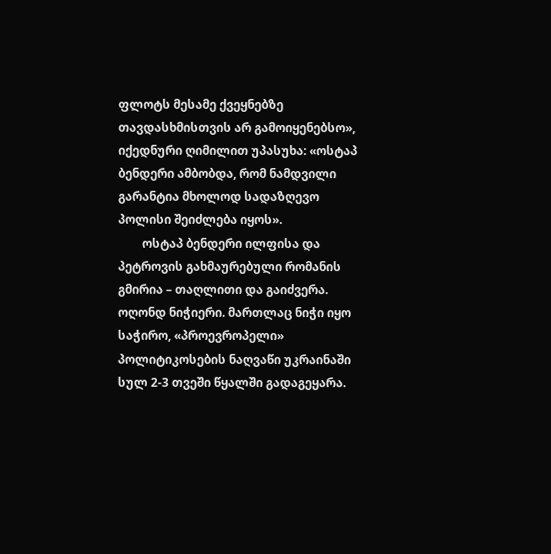ფლოტს მესამე ქვეყნებზე თავდასხმისთვის არ გამოიყენებსო», იქედნური ღიმილით უპასუხა: «ოსტაპ ბენდერი ამბობდა, რომ ნამდვილი გარანტია მხოლოდ სადაზღევო პოლისი შეიძლება იყოს».
        ოსტაპ ბენდერი ილფისა და პეტროვის გახმაურებული რომანის გმირია – თაღლითი და გაიძვერა. ოღონდ ნიჭიერი. მართლაც ნიჭი იყო საჭირო, «პროევროპელი» პოლიტიკოსების ნაღვაწი უკრაინაში სულ 2-3 თვეში წყალში გადაგეყარა.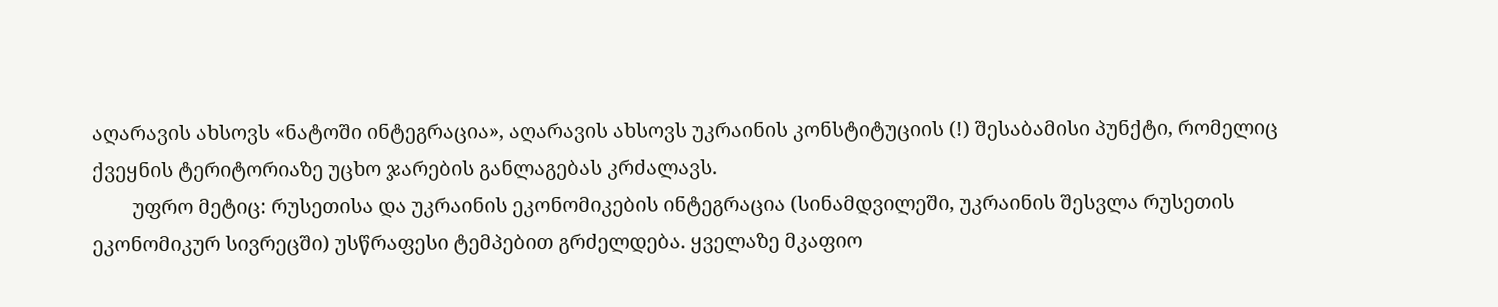აღარავის ახსოვს «ნატოში ინტეგრაცია», აღარავის ახსოვს უკრაინის კონსტიტუციის (!) შესაბამისი პუნქტი, რომელიც ქვეყნის ტერიტორიაზე უცხო ჯარების განლაგებას კრძალავს.
        უფრო მეტიც: რუსეთისა და უკრაინის ეკონომიკების ინტეგრაცია (სინამდვილეში, უკრაინის შესვლა რუსეთის ეკონომიკურ სივრეცში) უსწრაფესი ტემპებით გრძელდება. ყველაზე მკაფიო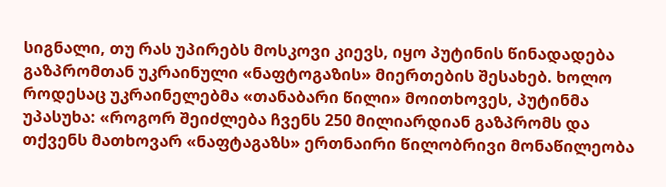სიგნალი, თუ რას უპირებს მოსკოვი კიევს, იყო პუტინის წინადადება გაზპრომთან უკრაინული «ნაფტოგაზის» მიერთების შესახებ. ხოლო როდესაც უკრაინელებმა «თანაბარი წილი» მოითხოვეს, პუტინმა უპასუხა: «როგორ შეიძლება ჩვენს 250 მილიარდიან გაზპრომს და თქვენს მათხოვარ «ნაფტაგაზს» ერთნაირი წილობრივი მონაწილეობა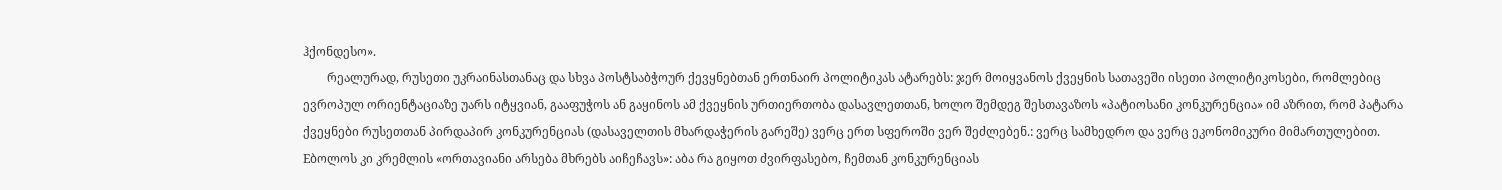ჰქონდესო».
        რეალურად, რუსეთი უკრაინასთანაც და სხვა პოსტსაბჭოურ ქევყნებთან ერთნაირ პოლიტიკას ატარებს: ჯერ მოიყვანოს ქვეყნის სათავეში ისეთი პოლიტიკოსები, რომლებიც ევროპულ ორიენტაციაზე უარს იტყვიან, გააფუჭოს ან გაყინოს ამ ქვეყნის ურთიერთობა დასავლეთთან, ხოლო შემდეგ შესთავაზოს «პატიოსანი კონკურენცია» იმ აზრით, რომ პატარა ქვეყნები რუსეთთან პირდაპირ კონკურენციას (დასაველთის მხარდაჭერის გარეშე) ვერც ერთ სფეროში ვერ შეძლებენ.: ვერც სამხედრო და ვერც ეკონომიკური მიმართულებით. Eბოლოს კი კრემლის «ორთავიანი არსება მხრებს აიჩეჩავს»: აბა რა გიყოთ ძვირფასებო, ჩემთან კონკურენციას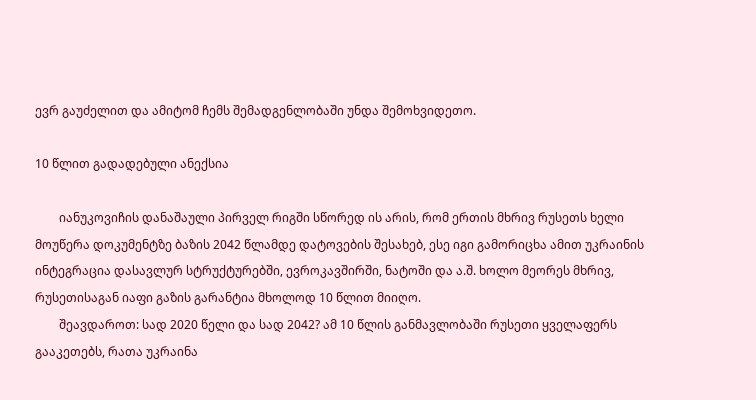ევრ გაუძელით და ამიტომ ჩემს შემადგენლობაში უნდა შემოხვიდეთო.

10 წლით გადადებული ანექსია

        იანუკოვიჩის დანაშაული პირველ რიგში სწორედ ის არის, რომ ერთის მხრივ რუსეთს ხელი მოუწერა დოკუმენტზე ბაზის 2042 წლამდე დატოვების შესახებ, ესე იგი გამორიცხა ამით უკრაინის ინტეგრაცია დასავლურ სტრუქტურებში, ევროკავშირში, ნატოში და ა.შ. ხოლო მეორეს მხრივ, რუსეთისაგან იაფი გაზის გარანტია მხოლოდ 10 წლით მიიღო.
        შეავდაროთ: სად 2020 წელი და სად 2042? ამ 10 წლის განმავლობაში რუსეთი ყველაფერს გააკეთებს, რათა უკრაინა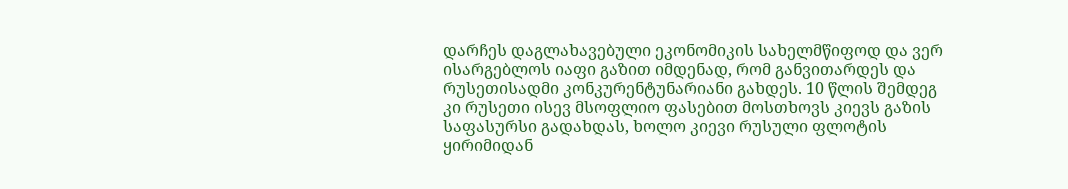დარჩეს დაგლახავებული ეკონომიკის სახელმწიფოდ და ვერ ისარგებლოს იაფი გაზით იმდენად, რომ განვითარდეს და რუსეთისადმი კონკურენტუნარიანი გახდეს. 10 წლის შემდეგ კი რუსეთი ისევ მსოფლიო ფასებით მოსთხოვს კიევს გაზის საფასურსი გადახდას, ხოლო კიევი რუსული ფლოტის ყირიმიდან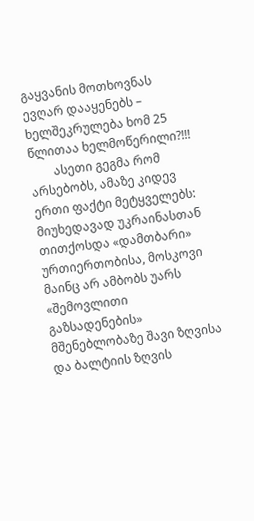გაყვანის მოთხოვნას ევღარ დააყენებს – ხელშეკრულება ხომ 25 წლითაა ხელმოწერილი?!!!
        ასეთი გეგმა რომ არსებობს, ამაზე კიდევ ერთი ფაქტი მეტყველებს: მიუხედავად უკრაინასთან თითქოსდა «დამთბარი» ურთიერთობისა, მოსკოვი მაინც არ ამბობს უარს «შემოვლითი გაზსადენების» მშენებლობაზე შავი ზღვისა და ბალტიის ზღვის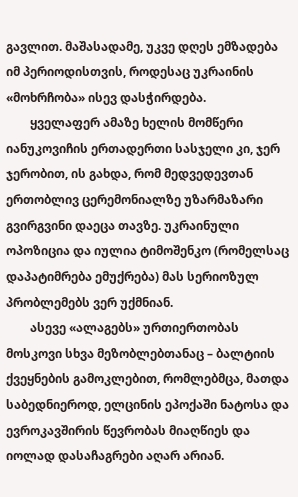გავლით. მაშასადამე, უკვე დღეს ემზადება იმ პერიოდისთვის, როდესაც უკრაინის «მოხრჩობა» ისევ დასჭირდება.
        ყველაფერ ამაზე ხელის მომწერი იანუკოვიჩის ერთადერთი სასჯელი კი, ჯერ ჯერობით, ის გახდა, რომ მედვედევთან ერთობლივ ცერემონიალზე უზარმაზარი გვირგვინი დაეცა თავზე. უკრაინული ოპოზიცია და იულია ტიმოშენკო (რომელსაც დაპატიმრება ემუქრება) მას სერიოზულ პრობლემებს ვერ უქმნიან.
        ასევე «ალაგებს» ურთიერთობას მოსკოვი სხვა მეზობლებთანაც – ბალტიის ქვეყნების გამოკლებით, რომლებმცა, მათდა საბედნიეროდ, ელცინის ეპოქაში ნატოსა და ევროკავშირის წევრობას მიაღწიეს და იოლად დასაჩაგრები აღარ არიან.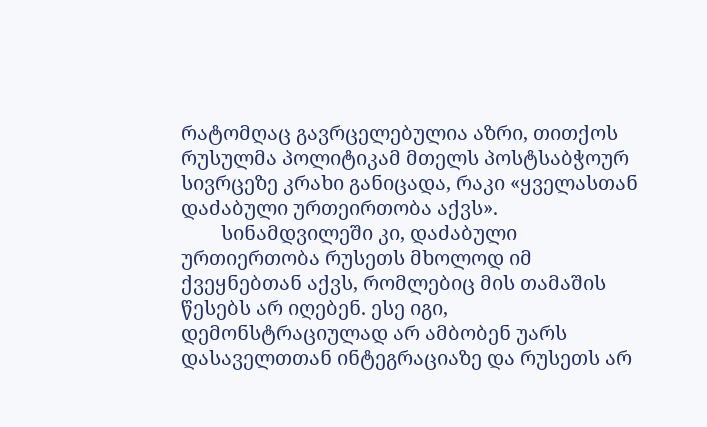რატომღაც გავრცელებულია აზრი, თითქოს რუსულმა პოლიტიკამ მთელს პოსტსაბჭოურ სივრცეზე კრახი განიცადა, რაკი «ყველასთან დაძაბული ურთეირთობა აქვს».
        სინამდვილეში კი, დაძაბული ურთიერთობა რუსეთს მხოლოდ იმ ქვეყნებთან აქვს, რომლებიც მის თამაშის წესებს არ იღებენ. ესე იგი, დემონსტრაციულად არ ამბობენ უარს დასაველთთან ინტეგრაციაზე და რუსეთს არ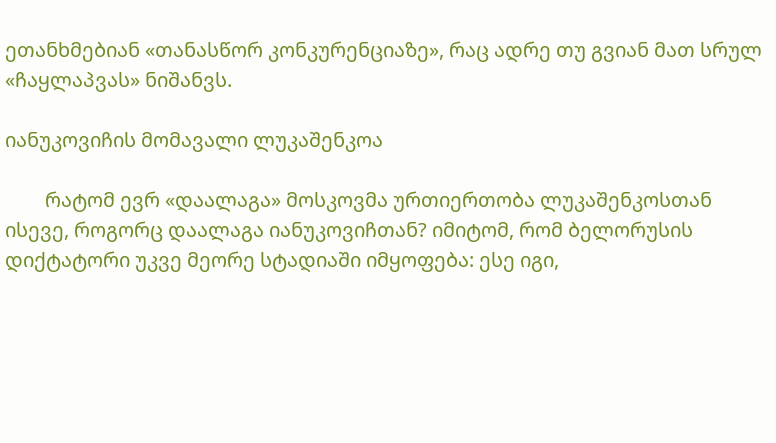ეთანხმებიან «თანასწორ კონკურენციაზე», რაც ადრე თუ გვიან მათ სრულ «ჩაყლაპვას» ნიშანვს.

იანუკოვიჩის მომავალი ლუკაშენკოა

        რატომ ევრ «დაალაგა» მოსკოვმა ურთიერთობა ლუკაშენკოსთან ისევე, როგორც დაალაგა იანუკოვიჩთან? იმიტომ, რომ ბელორუსის დიქტატორი უკვე მეორე სტადიაში იმყოფება: ესე იგი,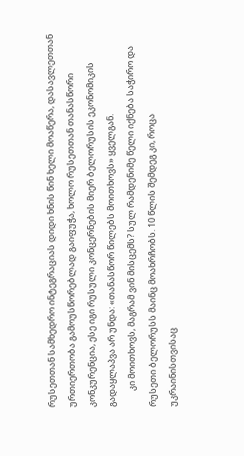რუსეთთან სამხედრო ინტეგრაციას დიდი ხნის წინ ხელი მოაწერა, დასავლეთთან ურთიერთობა გამოუსწორებლად გაიფუჭა, ხოლო რუსეთთან თანასწორი კონკურენცია, ესე იგი რუსული კონცერნების მიერ ბელორუსის ეკონომიკის გადაყლაპვა არ უნდა: «თანასწორ წილებს მოითხოვს» ყველგან.
        კი მოითხოვს, მაგრამ ვინ მისცემს? სულ რამდენიმე წელი იქნება საჭირო და რუსეთი ბელორუსს მაინც მოახრჩობს. 10 წლის შემდეგ კი, როცა უკრაინისთვისაც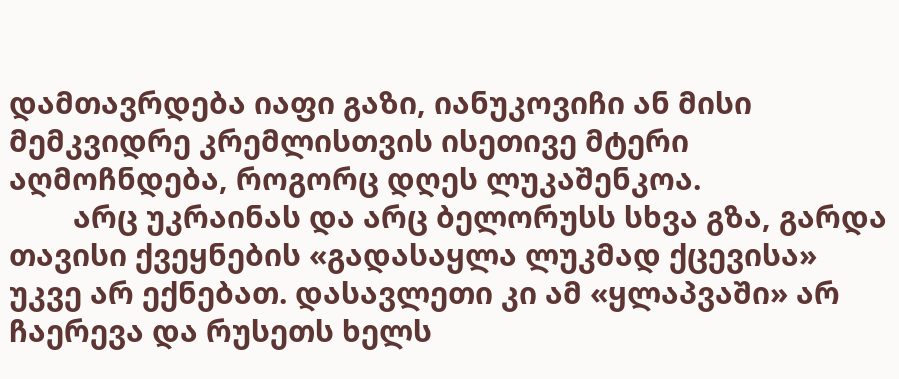დამთავრდება იაფი გაზი, იანუკოვიჩი ან მისი მემკვიდრე კრემლისთვის ისეთივე მტერი აღმოჩნდება, როგორც დღეს ლუკაშენკოა.
        არც უკრაინას და არც ბელორუსს სხვა გზა, გარდა თავისი ქვეყნების «გადასაყლა ლუკმად ქცევისა» უკვე არ ექნებათ. დასავლეთი კი ამ «ყლაპვაში» არ ჩაერევა და რუსეთს ხელს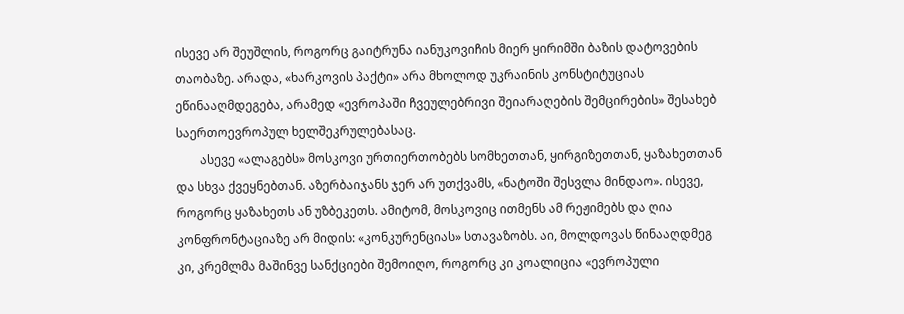ისევე არ შეუშლის, როგორც გაიტრუნა იანუკოვიჩის მიერ ყირიმში ბაზის დატოვების თაობაზე. არადა, «ხარკოვის პაქტი» არა მხოლოდ უკრაინის კონსტიტუციას ეწინააღმდეგება, არამედ «ევროპაში ჩვეულებრივი შეიარაღების შემცირების» შესახებ საერთოევროპულ ხელშეკრულებასაც.
        ასევე «ალაგებს» მოსკოვი ურთიერთობებს სომხეთთან, ყირგიზეთთან, ყაზახეთთან და სხვა ქვეყნებთან. აზერბაიჯანს ჯერ არ უთქვამს, «ნატოში შესვლა მინდაო». ისევე, როგორც ყაზახეთს ან უზბეკეთს. ამიტომ, მოსკოვიც ითმენს ამ რეჟიმებს და ღია კონფრონტაციაზე არ მიდის: «კონკურენციას» სთავაზობს. აი, მოლდოვას წინააღდმეგ კი, კრემლმა მაშინვე სანქციები შემოიღო, როგორც კი კოალიცია «ევროპული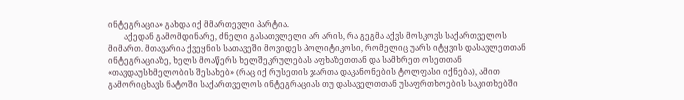ინტეგრაცია» გახდა იქ მმართევლი პარტია.
        აქედან გამომდინარე, ძნელი გასათვლელი არ არის, რა გეგმა აქვს მოსკოვს საქართველოს მიმართ. მთავარია ქვეყნის სათავეში მოვიდეს პოლიტიკოსი, რომელიც უარს იტყვის დასავლეთთან ინტეგრაციაზე, ხელს მოაწერს ხელშეკრულებას აფხაზეთთან და სამხრეთ ოსეთთან «თავდაუსხმელობის შესახებ» (რაც იქ რუსეთის ჯართა დაკანონების ტოლფასი იქნება), ამით გამორიცხავს ნატოში საქართველოს ინტეგრაციას თუ დასაველთთან უსაფრთხოების საკითხებში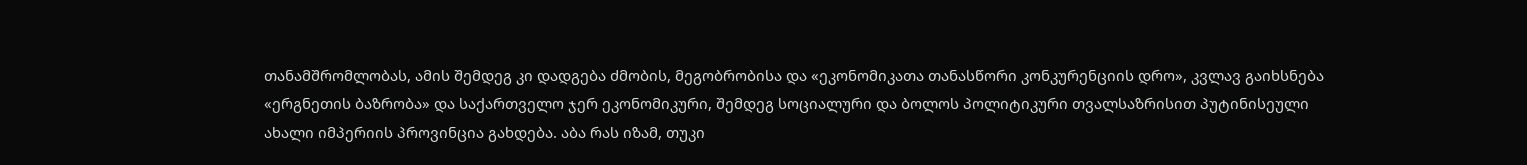თანამშრომლობას, ამის შემდეგ კი დადგება ძმობის, მეგობრობისა და «ეკონომიკათა თანასწორი კონკურენციის დრო», კვლავ გაიხსნება «ერგნეთის ბაზრობა» და საქართველო ჯერ ეკონომიკური, შემდეგ სოციალური და ბოლოს პოლიტიკური თვალსაზრისით პუტინისეული ახალი იმპერიის პროვინცია გახდება. აბა რას იზამ, თუკი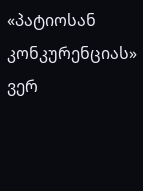«პატიოსან კონკურენციას» ვერ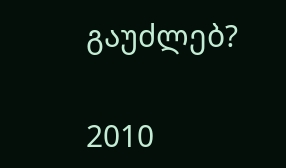გაუძლებ?

2010